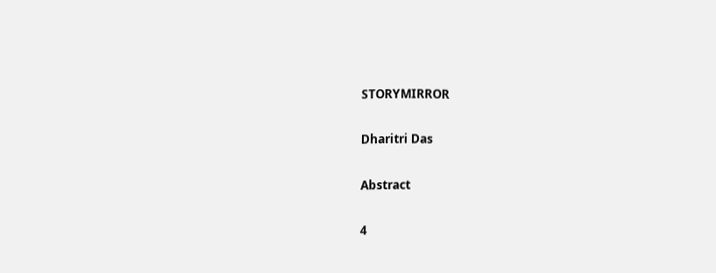STORYMIRROR

Dharitri Das

Abstract

4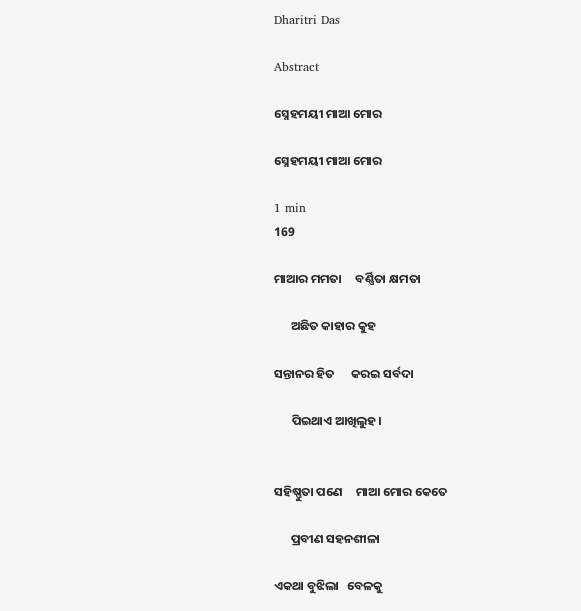Dharitri Das

Abstract

ସ୍ନେହମୟୀ ମାଆ ମୋର

ସ୍ନେହମୟୀ ମାଆ ମୋର

1 min
169

ମାଆର ମମତା     ବର୍ଣ୍ଣିତା କ୍ଷମତା

      ଅଛିତ କାହାର କୁହ

ସନ୍ତାନର ହିତ      କରଇ ସର୍ବଦା

      ପିଇଥାଏ ଆଖିଲୁହ।


ସହିଷ୍ଣୁତା ପଣେ     ମାଆ ମୋର କେତେ

      ପ୍ରବୀଣ ସହନଶୀଳା

ଏକଥା ବୁଝିଲା   ବେଳକୁ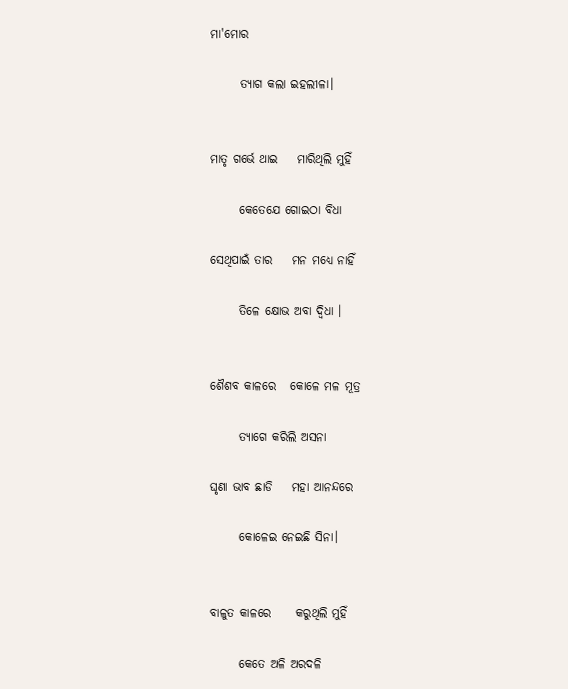ମା'ମୋର

      ତ୍ୟାଗ କଲା ଇହଲୀଳା।


ମାତୃ ଗର୍ଭେ ଥାଇ    ମାରିଥିଲି ମୁହିଁ

      କେତେଯେ ଗୋଇଠା ବିଧା

ସେଥିପାଇଁ ତାର    ମନ ମଧ୍ୟେ ନାହିଁ

      ତିଳେ କ୍ଷୋଭ ଅବା ଦ୍ଵିଧା ।


ଶୈଶବ କାଳରେ   କୋଳେ ମଳ ମୂତ୍ର

      ତ୍ୟାଗେ କରିଲି ଅସନା

ଘୃଣା ଭାବ ଛାଡି    ମହା ଆନନ୍ଦରେ

      କୋଳେଇ ନେଇଛି ସିନା।


ବାଳୁତ କାଳରେ     କରୁଥିଲି ମୁହିଁ

      କେତେ ଅଳି ଅରଦଳି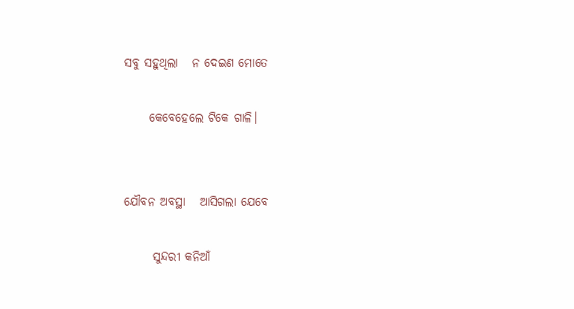ସବୁ ସହୁଥିଲା   ନ ଦେଇଣ ମୋତେ

     କେବେହେଲେ ଟିକେ ଗାଳି।


ଯୌବନ ଅବସ୍ଥା   ଆସିଗଲା ଯେବେ

      ସୁନ୍ଦରୀ କନିଆଁ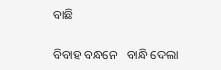ବାଛି

ବିବାହ ବନ୍ଧନେ   ବାନ୍ଧି ଦେଲା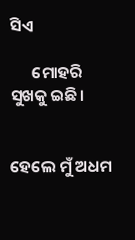ସିଏ

      ମୋହରି ସୁଖକୁ ଇଛି।


ହେଲେ ମୁଁ ଅଧମ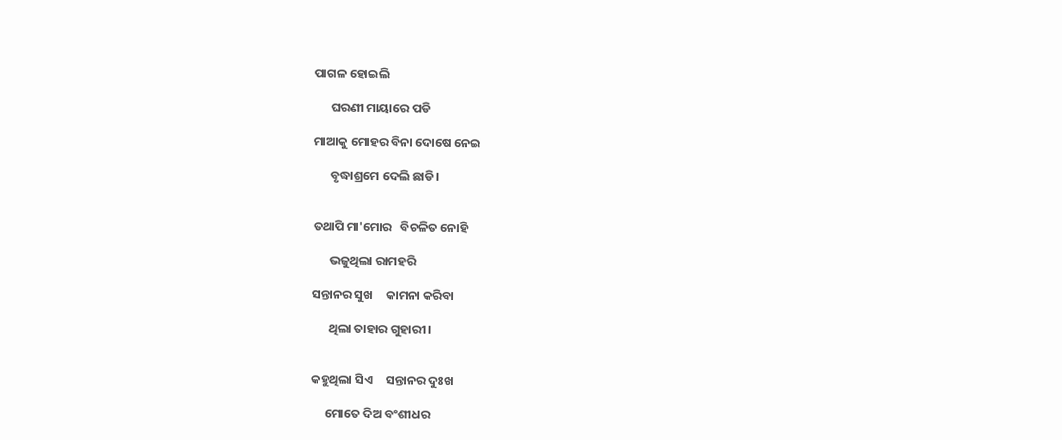ପାଗଳ ହୋଇଲି

      ଘରଣୀ ମାୟାରେ ପଡି

ମାଆକୁ ମୋହର ବିନା ଦୋଷେ ନେଇ

      ବୃଦ୍ଧାଶ୍ରମେ ଦେଲି ଛାଡି।


ତଥାପି ମା'ମୋର   ବିଚଳିତ ନୋହି

      ଭଜୁଥିଲା ରାମହରି

ସନ୍ତାନର ସୁଖ     କାମନା କରିବା

      ଥିଲା ତାହାର ଗୁହାରୀ।


କହୁଥିଲା ସିଏ     ସନ୍ତାନର ଦୁଃଖ

     ମୋତେ ଦିଅ ବଂଶୀଧର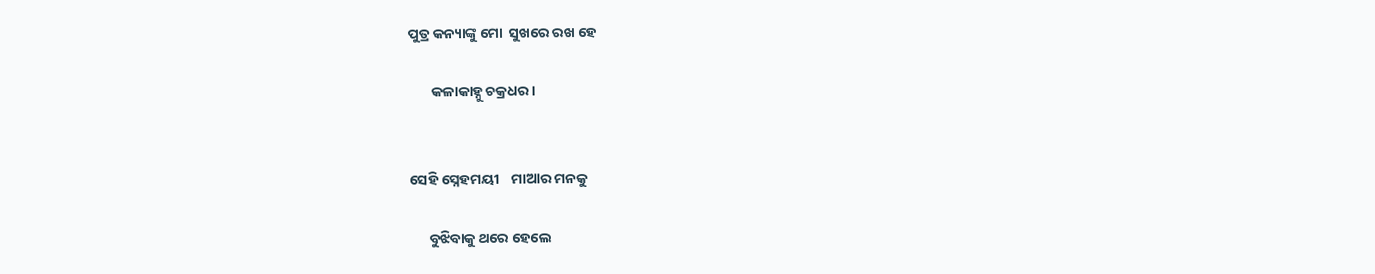ପୁତ୍ର କନ୍ୟାଙ୍କୁ ମୋ  ସୁଖରେ ରଖ ହେ

       କଳାକାହ୍ନୁ ଚକ୍ରଧର।


ସେହି ସ୍ନେହମୟୀ    ମାଆର ମନକୁ

      ବୁଝିବାକୁ ଥରେ ହେଲେ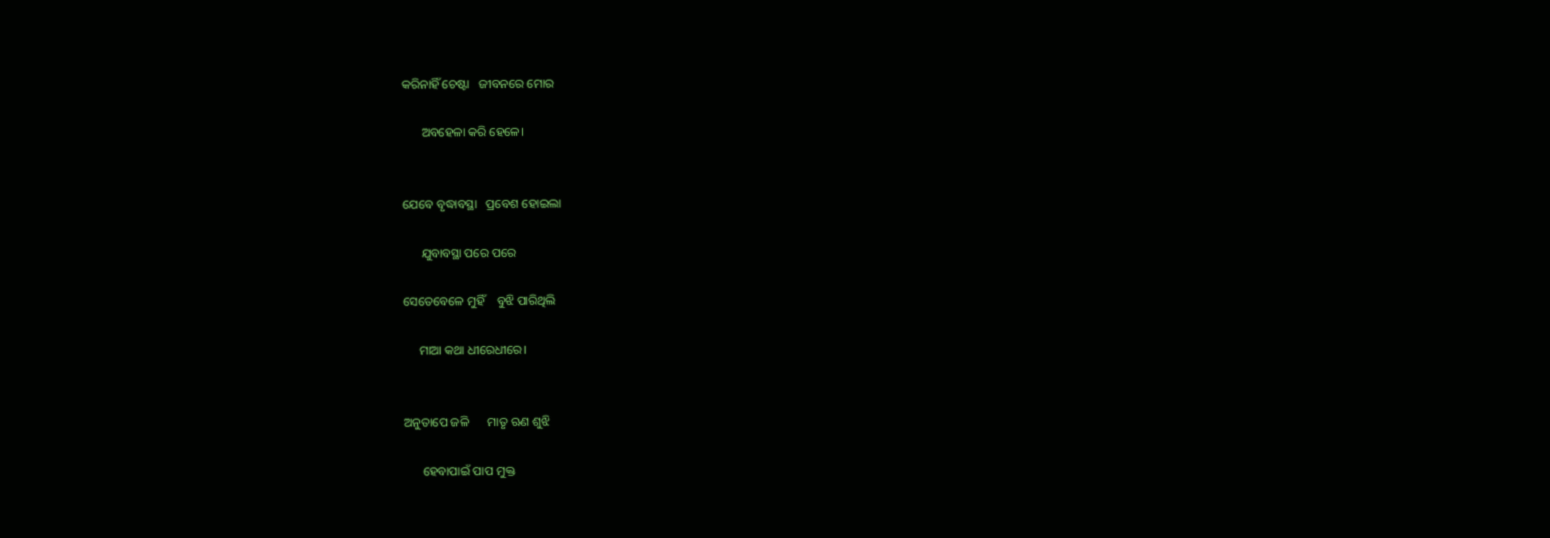କରିନାହିଁ ଚେଷ୍ଟା   ଜୀବନରେ ମୋର

      ଅବହେଳା କରି ହେଳେ।


ଯେବେ ବୃଦ୍ଧାବସ୍ଥା   ପ୍ରବେଶ ହୋଇଲା

      ଯୁବାବସ୍ଥା ପରେ ପରେ

ସେତେବେଳେ ମୁହିଁ    ବୁଝି ପାରିଥିଲି

     ମାଆ କଥା ଧୀରେଧୀରେ।


ଅନୁତାପେ ଜଳି      ମାତୃ ଋଣ ଶୁଝି

      ହେବାପାଇଁ ପାପ ମୁକ୍ତ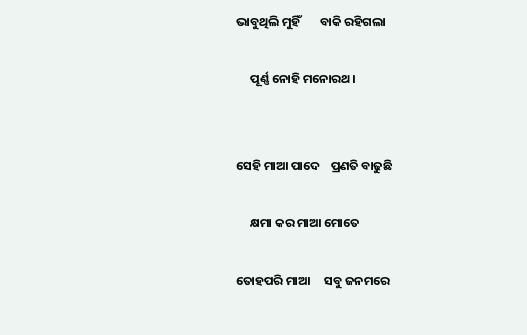ଭାବୁଥିଲି ମୁହିଁ       ବାକି ରହିଗଲା

     ପୂର୍ଣ୍ଣ ନୋହି ମନୋରଥ।


ସେହି ମାଆ ପାଦେ    ପ୍ରଣତି ବାଢୁଛି

     କ୍ଷମା କର ମାଆ ମୋତେ

ତୋହପରି ମାଆ     ସବୁ ଜନମରେ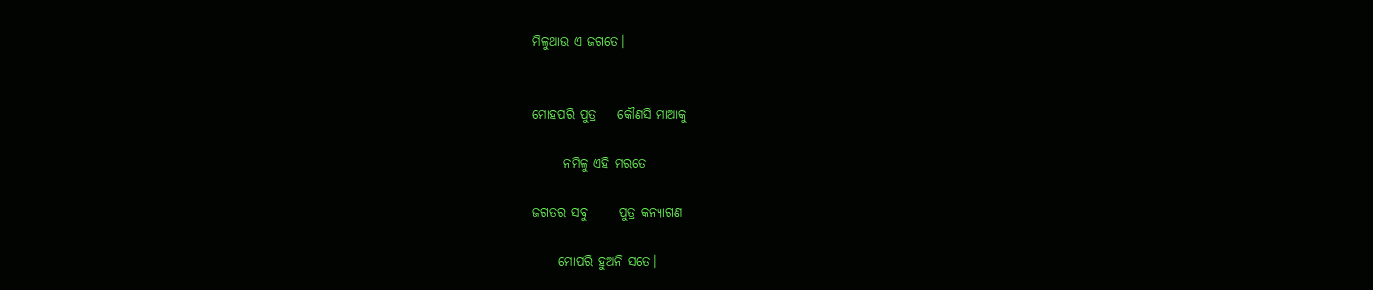ମିଳୁଥାଉ ଏ ଜଗତେ।


ମୋହପରି ପୁତ୍ର    କୌଣସି ମାଆକୁ

      ନମିଳୁ ଏହି ମରତେ

ଜଗତର ସବୁ      ପୁତ୍ର କନ୍ୟାଗଣ

     ମୋପରି ହୁଅନି ସତେ।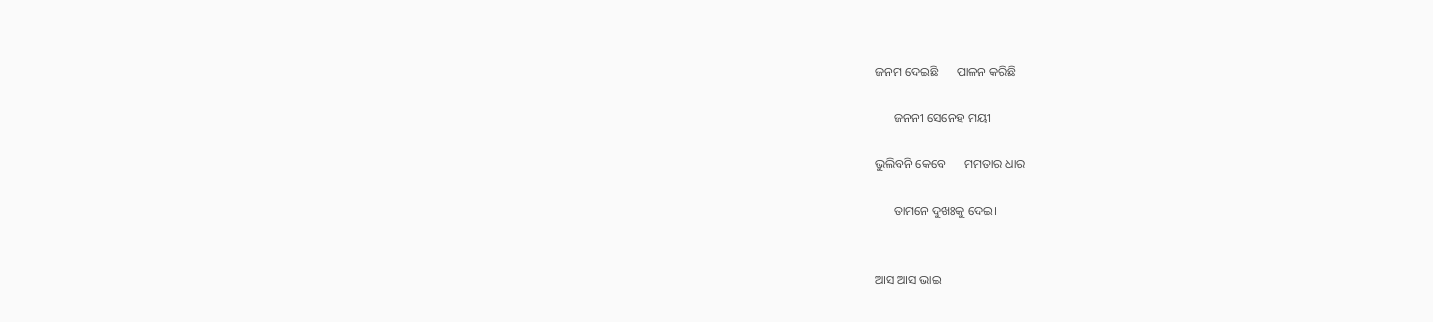ଜନମ ଦେଇଛି      ପାଳନ କରିଛି

      ଜନନୀ ସେନେହ ମୟୀ

ଭୁଲିବନି କେବେ      ମମତାର ଧାର

      ତାମନେ ଦୁଖଃକୁ ଦେଇ।


ଆସ ଆସ ଭାଇ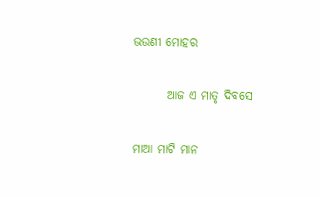ଭଉଣୀ ମୋହର

       ଆଜ ଏ ମାତୃ ଦିବସେ

ମାଆ ମାଟି ମାନ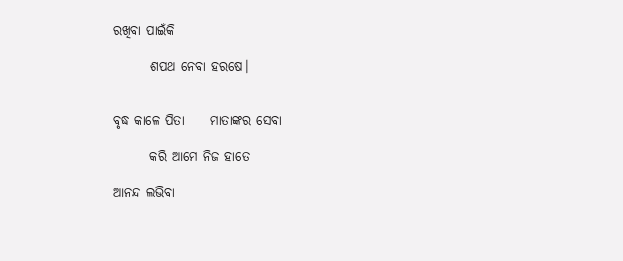ରଖିବା ପାଇଁକି

       ଶପଥ ନେବା ହରଷେ।


ବୃଦ୍ଧ କାଳେ ପିତା     ମାତାଙ୍କର ସେବା

       କରି ଆମେ ନିଜ ହାତେ

ଆନନ୍ଦ ଲଭିବା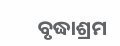ବୃଦ୍ଧାଶ୍ରମ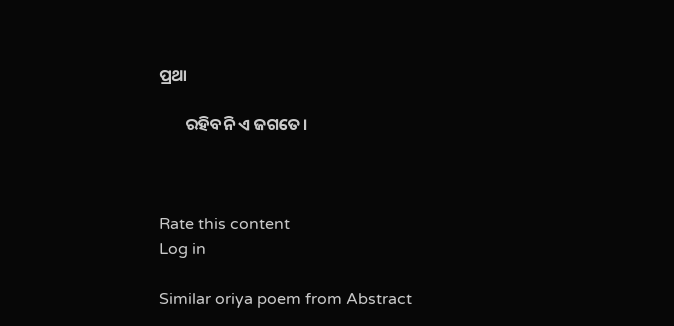ପ୍ରଥା

       ରହିବନି ଏ ଜଗତେ।



Rate this content
Log in

Similar oriya poem from Abstract